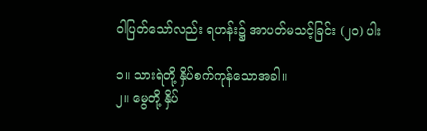ဝါပြတ်သော်လည်း ရဟန်း၌ အာပတ်မသင့်ခြင်း (၂၀) ပါး

၁။ သားရဲတို့ နှိပ်စက်ကုန်သောအခါ။
၂။ မွေတို့ နှိပ်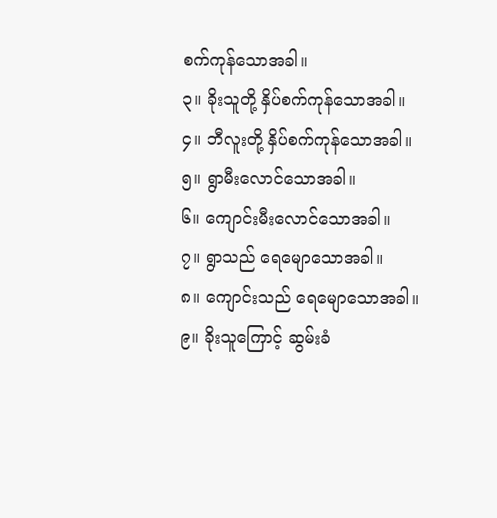စက်ကုန်သောအခါ။
၃။ ခိုးသူတို့ နှိပ်စက်ကုန်သောအခါ။
၄။ ဘီလူးတို့ နှိပ်စက်ကုန်သောအခါ။
၅။ ရွာမီးလောင်သောအခါ။
၆။ ကျောင်းမီးလောင်သောအခါ။
၇။ ရွာသည် ရေမျောသောအခါ။
၈။ ကျောင်းသည် ရေမျောသောအခါ။
၉။ ခိုးသူကြောင့် ဆွမ်းခံ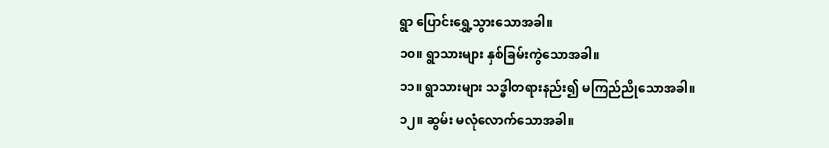ရွာ ပြောင်းရွှေ့သွားသောအခါ။
၁၀။ ရွာသားများ နှစ်ခြမ်းကွဲသောအခါ။
၁၁။ ရွာသားများ သဒ္ဓါတရားနည်း၍ မကြည်ညိုသောအခါ။
၁၂။ ဆွမ်း မလုံလောက်သောအခါ။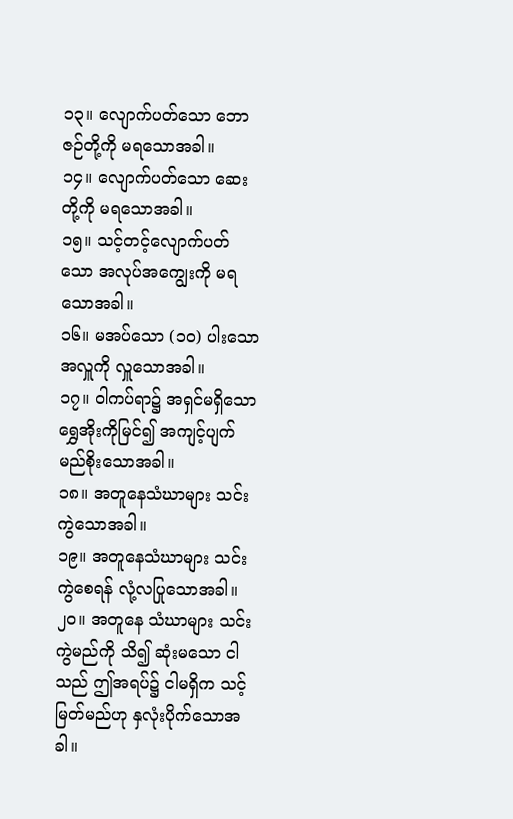၁၃။ လျောက်ပတ်သော ဘောဇဉ်တို့ကို မရသောအခါ။
၁၄။ လျောက်ပတ်သော ဆေးတို့ကို မရသောအခါ။
၁၅။ သင့်တင့်လျောက်ပတ်သော အလုပ်အကျွေးကို မရသောအခါ။
၁၆။ မအပ်သော (၁၀) ပါးသော အလှူကို လှူသောအခါ။
၁၇။ ဝါကပ်ရာ၌ အရှင်မရှိသော ရွှေအိုးကိုမြင်၍ အကျင့်ပျက်မည်စိုးသောအခါ။
၁၈။ အတူနေသံဃာများ သင်းကွဲသောအခါ။
၁၉။ အတူနေသံဃာများ သင်းကွဲစေရန် လုံ့လပြုသောအခါ။
၂၀။ အတူနေ သံဃာများ သင်းကွဲမည်ကို သိ၍ ဆုံးမသော ငါသည် ဤအရပ်၌ ငါမရှိက သင့်မြတ်မည်ဟု နှလုံးပိုက်သောအခါ။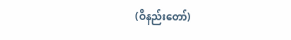(ဝိနည်းတော်)